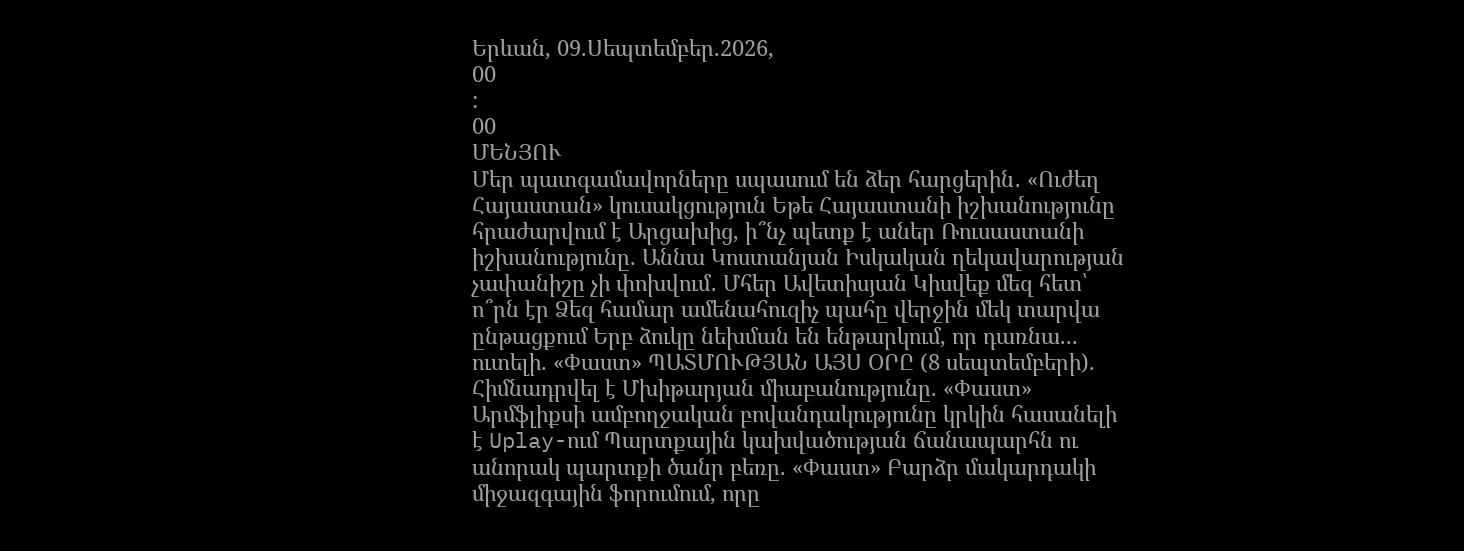Երևան, 09.Սեպտեմբեր.2026,
00
:
00
ՄԵՆՅՈՒ
Մեր պատգամավորները սպասում են ձեր հարցերին․ «Ուժեղ Հայաստան» կուսակցություն Եթե Հայաստանի իշխանությունը հրաժարվում է Արցախից, ի՞նչ պետք է աներ Ռուսաստանի իշխանությունը. Աննա Կոստանյան Իսկական ղեկավարության չափանիշը չի փոխվում․ Մհեր Ավետիսյան Կիսվեք մեզ հետ՝ ո՞րն էր Ձեզ համար ամենահուզիչ պահը վերջին մեկ տարվա ընթացքում Երբ ձուկը նեխման են ենթարկում, որ դառնա... ուտելի. «Փաստ» ՊԱՏՄՈՒԹՅԱՆ ԱՅՍ ՕՐԸ (8 սեպտեմբերի). Հիմնադրվել է Մխիթարյան միաբանությունը. «Փաստ» Արմֆլիքսի ամբողջական բովանդակությունը կրկին հասանելի է Uplay-ում Պարտքային կախվածության ճանապարհն ու անորակ պարտքի ծանր բեռը. «Փաստ» Բարձր մակարդակի միջազգային ֆորումում, որը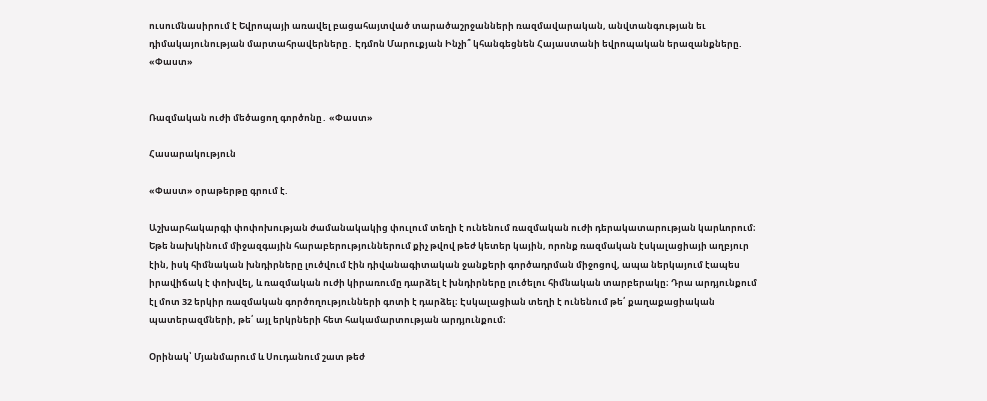ուսումնասիրում է Եվրոպայի առավել բացահայտված տարածաշրջանների ռազմավարական, անվտանգության եւ դիմակայունության մարտահրավերները․ Էդմոն Մարուքյան Ինչի՞ կհանգեցնեն Հայաստանի եվրոպական երազանքները. «Փաստ»


Ռազմական ուժի մեծացող գործոնը․ «Փաստ»

Հասարակություն

«Փաստ» օրաթերթը գրում է.

Աշխարհակարգի փոփոխության ժամանակակից փուլում տեղի է ունենում ռազմական ուժի դերակատարության կարևորում։ Եթե նախկինում միջազգային հարաբերություններում քիչ թվով թեժ կետեր կային, որոնք ռազմական էսկալացիայի աղբյուր էին, իսկ հիմնական խնդիրները լուծվում էին դիվանագիտական ջանքերի գործադրման միջոցով, ապա ներկայում էապես իրավիճակ է փոխվել, և ռազմական ուժի կիրառումը դարձել է խնդիրները լուծելու հիմնական տարբերակը։ Դրա արդյունքում էլ մոտ 32 երկիր ռազմական գործողությունների գոտի է դարձել։ Էսկալացիան տեղի է ունենում թե՛ քաղաքացիական պատերազմների, թե՛ այլ երկրների հետ հակամարտության արդյունքում։

Օրինակ՝ Մյանմարում և Սուդանում շատ թեժ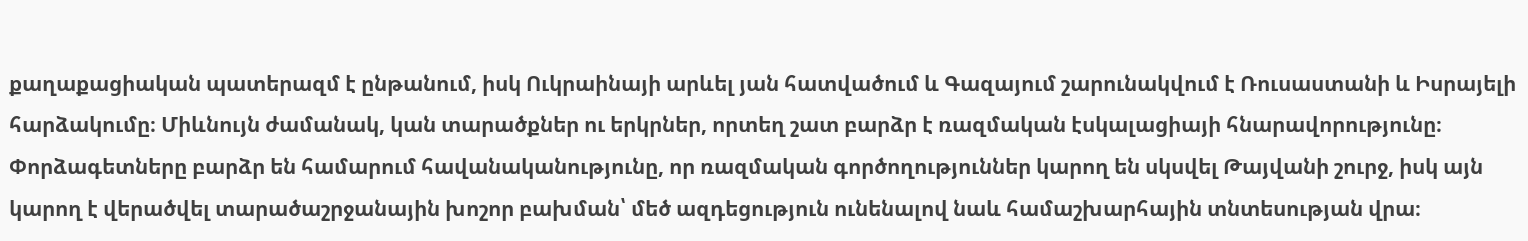քաղաքացիական պատերազմ է ընթանում, իսկ Ուկրաինայի արևել յան հատվածում և Գազայում շարունակվում է Ռուսաստանի և Իսրայելի հարձակումը։ Միևնույն ժամանակ, կան տարածքներ ու երկրներ, որտեղ շատ բարձր է ռազմական էսկալացիայի հնարավորությունը։ Փորձագետները բարձր են համարում հավանականությունը, որ ռազմական գործողություններ կարող են սկսվել Թայվանի շուրջ, իսկ այն կարող է վերածվել տարածաշրջանային խոշոր բախման՝ մեծ ազդեցություն ունենալով նաև համաշխարհային տնտեսության վրա։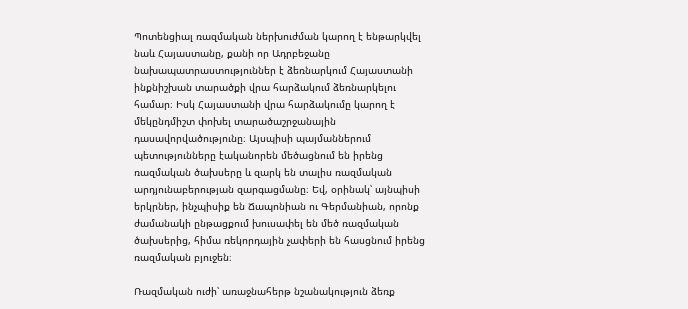Պոտենցիալ ռազմական ներխուժման կարող է ենթարկվել նաև Հայաստանը, քանի որ Ադրբեջանը նախապատրաստություններ է ձեռնարկում Հայաստանի ինքնիշխան տարածքի վրա հարձակում ձեռնարկելու համար։ Իսկ Հայաստանի վրա հարձակումը կարող է մեկընդմիշտ փոխել տարածաշրջանային դասավորվածությունը։ Այսպիսի պայմաններում պետությունները էականորեն մեծացնում են իրենց ռազմական ծախսերը և զարկ են տալիս ռազմական արդյունաբերության զարգացմանը։ Եվ, օրինակ՝ այնպիսի երկրներ, ինչպիսիք են Ճապոնիան ու Գերմանիան, որոնք ժամանակի ընթացքում խուսափել են մեծ ռազմական ծախսերից, հիմա ռեկորդային չափերի են հասցնում իրենց ռազմական բյուջեն։

Ռազմական ուժի՝ առաջնահերթ նշանակություն ձեռք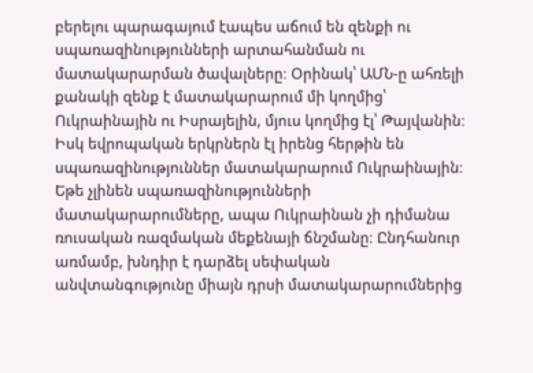բերելու պարագայում էապես աճում են զենքի ու սպառազինությունների արտահանման ու մատակարարման ծավալները։ Օրինակ՝ ԱՄՆ-ը ահռելի քանակի զենք է մատակարարում մի կողմից՝ Ուկրաինային ու Իսրայելին, մյուս կողմից էլ՝ Թայվանին։ Իսկ եվրոպական երկրներն էլ իրենց հերթին են սպառազինություններ մատակարարում Ուկրաինային։ Եթե չլինեն սպառազինությունների մատակարարումները, ապա Ուկրաինան չի դիմանա ռուսական ռազմական մեքենայի ճնշմանը։ Ընդհանուր առմամբ, խնդիր է դարձել սեփական անվտանգությունը միայն դրսի մատակարարումներից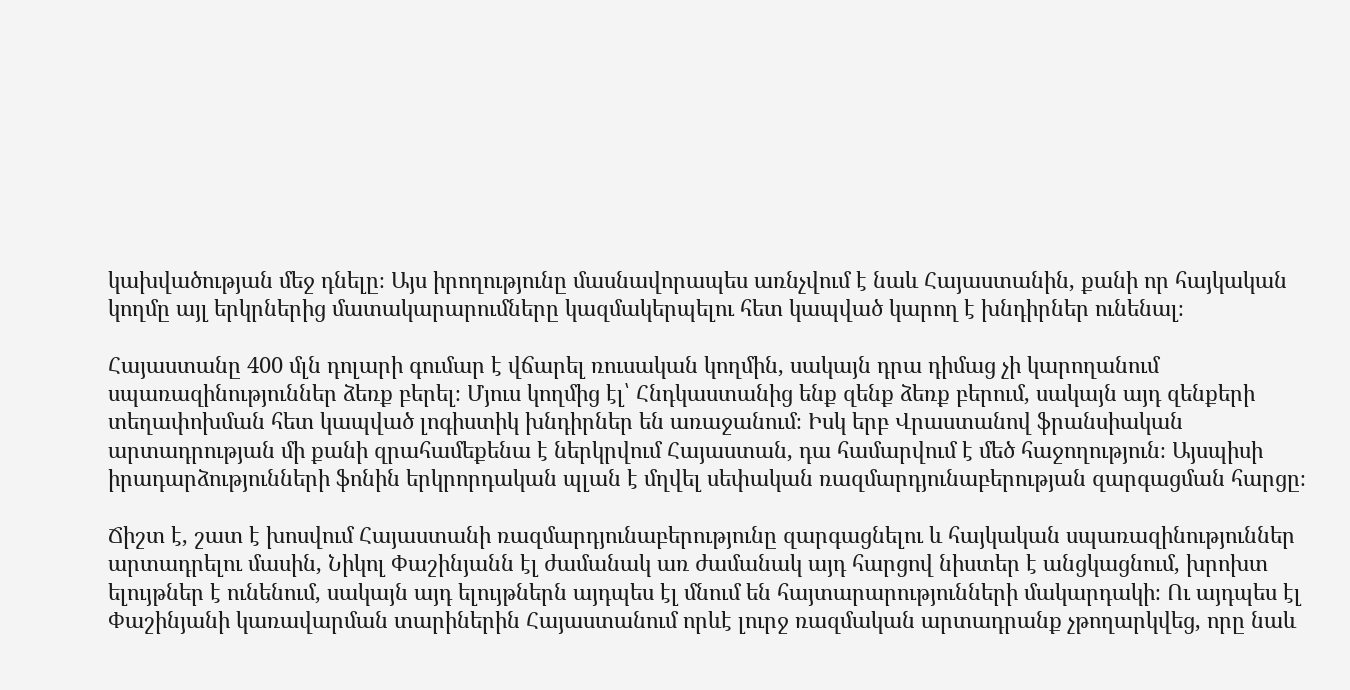կախվածության մեջ դնելը։ Այս իրողությունը մասնավորապես առնչվում է նաև Հայաստանին, քանի որ հայկական կողմը այլ երկրներից մատակարարումները կազմակերպելու հետ կապված կարող է խնդիրներ ունենալ։

Հայաստանը 400 մլն դոլարի գումար է վճարել ռուսական կողմին, սակայն դրա դիմաց չի կարողանում սպառազինություններ ձեռք բերել։ Մյուս կողմից էլ՝ Հնդկաստանից ենք զենք ձեռք բերում, սակայն այդ զենքերի տեղափոխման հետ կապված լոգիստիկ խնդիրներ են առաջանում։ Իսկ երբ Վրաստանով ֆրանսիական արտադրության մի քանի զրահամեքենա է ներկրվում Հայաստան, դա համարվում է մեծ հաջողություն։ Այսպիսի իրադարձությունների ֆոնին երկրորդական պլան է մղվել սեփական ռազմարդյունաբերության զարգացման հարցը։

Ճիշտ է, շատ է խոսվում Հայաստանի ռազմարդյունաբերությունը զարգացնելու և հայկական սպառազինություններ արտադրելու մասին, Նիկոլ Փաշինյանն էլ ժամանակ առ ժամանակ այդ հարցով նիստեր է անցկացնում, խրոխտ ելույթներ է ունենում, սակայն այդ ելույթներն այդպես էլ մնում են հայտարարությունների մակարդակի։ Ու այդպես էլ Փաշինյանի կառավարման տարիներին Հայաստանում որևէ լուրջ ռազմական արտադրանք չթողարկվեց, որը նաև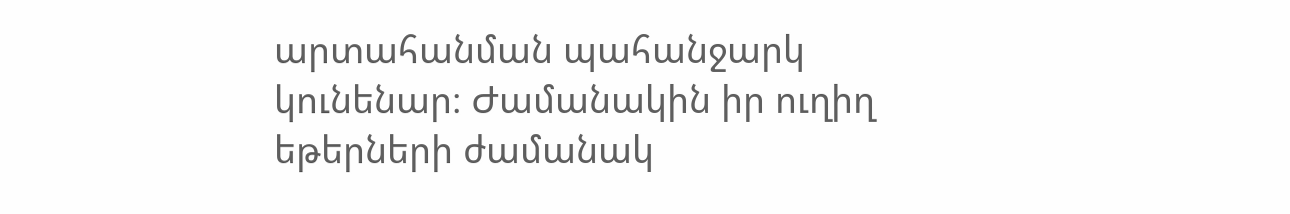արտահանման պահանջարկ կունենար։ Ժամանակին իր ուղիղ եթերների ժամանակ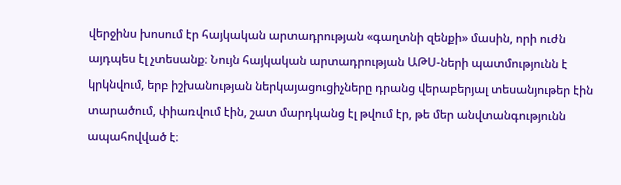վերջինս խոսում էր հայկական արտադրության «գաղտնի զենքի» մասին, որի ուժն այդպես էլ չտեսանք։ Նույն հայկական արտադրության ԱԹՍ-ների պատմությունն է կրկնվում, երբ իշխանության ներկայացուցիչները դրանց վերաբերյալ տեսանյութեր էին տարածում, փիառվում էին, շատ մարդկանց էլ թվում էր, թե մեր անվտանգությունն ապահովված է։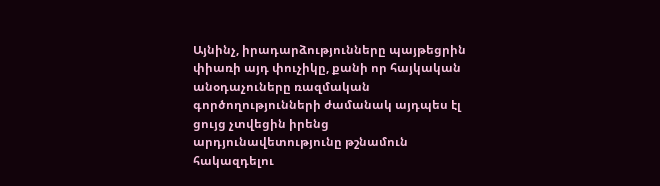Այնինչ, իրադարձությունները պայթեցրին փիառի այդ փուչիկը, քանի որ հայկական անօդաչուները ռազմական գործողությունների ժամանակ այդպես էլ ցույց չտվեցին իրենց արդյունավետությունը թշնամուն հակազդելու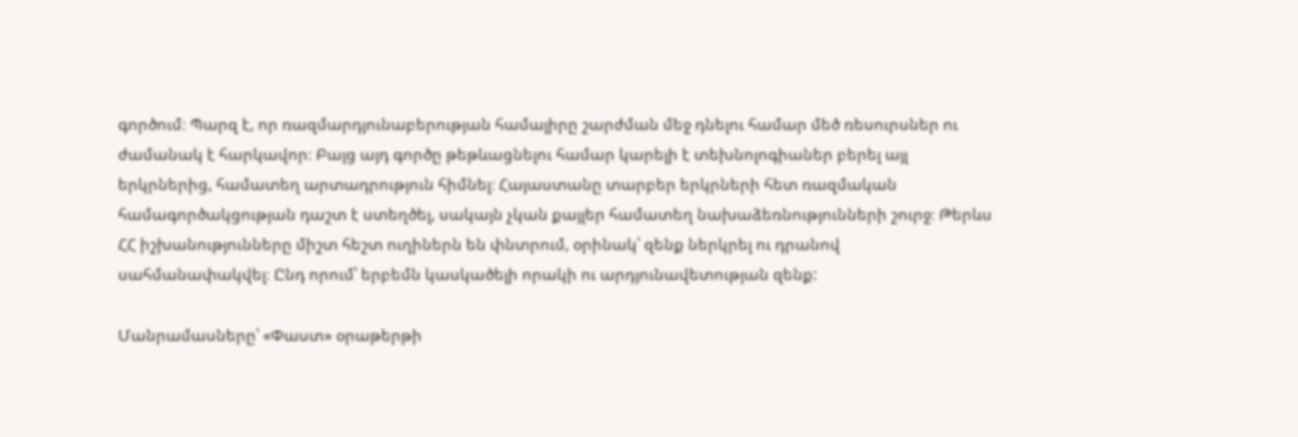գործում։ Պարզ է, որ ռազմարդյունաբերության համալիրը շարժման մեջ դնելու համար մեծ ռեսուրսներ ու ժամանակ է հարկավոր։ Բայց այդ գործը թեթևացնելու համար կարելի է տեխնոլոգիաներ բերել այլ երկրներից, համատեղ արտադրություն հիմնել։ Հայաստանը տարբեր երկրների հետ ռազմական համագործակցության դաշտ է ստեղծել, սակայն չկան քայլեր համատեղ նախաձեռնությունների շուրջ։ Թերևս ՀՀ իշխանությունները միշտ հեշտ ուղիներն են փնտրում, օրինակ՝ զենք ներկրել ու դրանով սահմանափակվել։ Ընդ որում՝ երբեմն կասկածելի որակի ու արդյունավետության զենք:

Մանրամասները՝ «Փաստ» օրաթերթի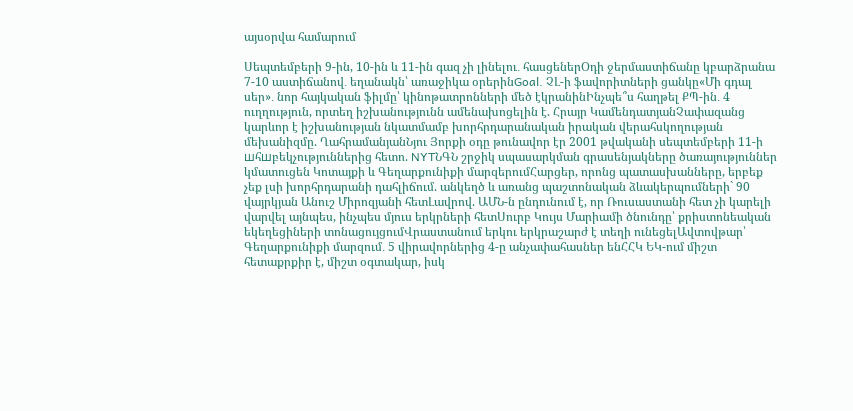այսօրվա համարում

Սեպտեմբերի 9-ին, 10-ին և 11-ին գազ չի լինելու․ հասցեներՕդի ջերմաստիճանը կբարձրանա 7-10 աստիճանով․ եղանակն՝ առաջիկա օրերինGoal. ՉԼ-ի ֆավորիտների ցանկը«Մի գդալ սեր»․ նոր հայկական ֆիլմը՝ կինոթատրոնների մեծ էկրանինԻնչպե՞ս հաղթել ՔՊ-ին․ 4 ուղղություն, որտեղ իշխանությունն ամենախոցելին է. Հրայր ԿամենդատյանՉափազանց կարևոր է իշխանության նկատմամբ խորհրդարանական իրական վերահսկողության մեխանիզմը. ՂահրամանյանՆյու Յորքի օդը թունավոր էր 2001 թվականի սեպտեմբերի 11-ի шհшբեկչություններից հետո. NYTՆԳՆ շրջիկ սպասարկման գրասենյակները ծառայություններ կմատուցեն Կոտայքի և Գեղարքունիքի մարզերումՀարցեր, որոնց պատասխանները, երբեք չեք լսի խորհրդարանի դահլիճում. անկեղծ և առանց պաշտոնական ձևակերպումների` 90 վայրկյան Անուշ Միրոզյանի հետԼավրով. ԱՄՆ-ն ընդունում է, որ Ռուսաստանի հետ չի կարելի վարվել այնպես, ինչպես մյուս երկրների հետՍուրբ Կույս Մարիամի ծնունդը՝ քրիստոնեական եկեղեցիների տոնացույցումՎրաստանում երկու երկրաշարժ է տեղի ունեցելԱվտովթար՝ Գեղարքունիքի մարզում․ 5 վիրավորներից 4-ը անչափահասներ ենՀՀԿ ԵԿ-ում միշտ հետաքրքիր է, միշտ օգտակար, իսկ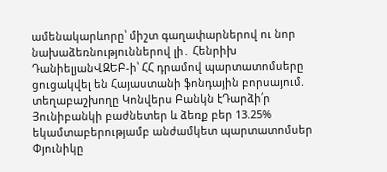ամենակարևորը՝ միշտ գաղափարներով ու նոր նախաձեռնություններով լի․ Հենրիխ ԴանիելյանՎԶԵԲ-ի՝ ՀՀ դրամով պարտատոմսերը ցուցակվել են Հայաստանի ֆոնդային բորսայում. տեղաբաշխողը Կոնվերս Բանկն էԴարձի՛ր Յունիբանկի բաժնետեր և ձեռք բեր 13.25% եկամտաբերությամբ անժամկետ պարտատոմսեր Փյունիկը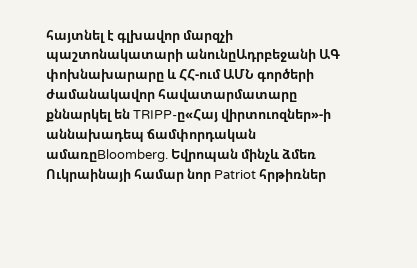հայտնել է գլխավոր մարզչի պաշտոնակատարի անունըԱդրբեջանի ԱԳ փոխնախարարը և ՀՀ-ում ԱՄՆ գործերի ժամանակավոր հավատարմատարը քննարկել են TRIPP-ը«Հայ վիրտուոզներ»-ի աննախադեպ ճամփորդական ամառըBloomberg. Եվրոպան մինչև ձմեռ Ուկրաինայի համար նոր Patriot հրթիռներ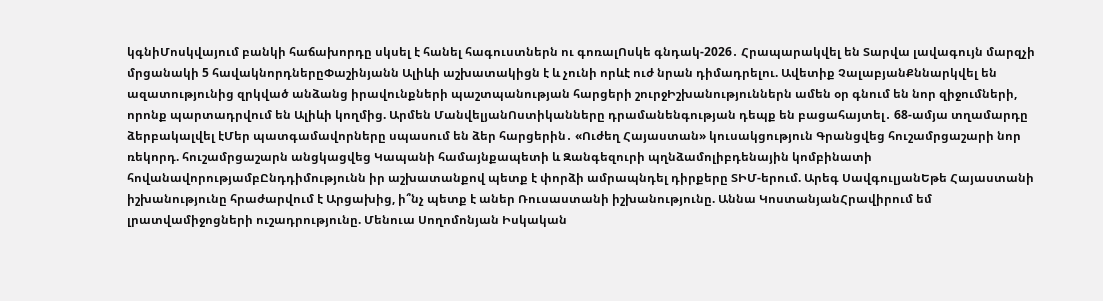կգնիՄոսկվայում բանկի հաճախորդը սկսել է հանել հագուստներն ու գոռալՈսկե գնդակ-2026․ Հրապարակվել են Տարվա լավագույն մարզչի մրցանակի 5 հավակնորդներըՓաշինյանն Ալիևի աշխատակիցն է և չունի որևէ ուժ նրան դիմադրելու. Ավետիք ՉալաբյանՔննարկվել են ազատությունից զրկված անձանց իրավունքների պաշտպանության հարցերի շուրջԻշխանություններն ամեն օր գնում են նոր զիջումների, որոնք պարտադրվում են Ալիևի կողմից. Արմեն ՄանվելյանՈստիկանները դրամանենգության դեպք են բացահայտել․ 68-ամյա տղամարդը ձերբակալվել էՄեր պատգամավորները սպասում են ձեր հարցերին․ «Ուժեղ Հայաստան» կուսակցություն Գրանցվեց հուշամրցաշարի նոր ռեկորդ. հուշամրցաշարն անցկացվեց Կապանի համայնքապետի և Զանգեզուրի պղնձամոլիբդենային կոմբինատի հովանավորությամբԸնդդիմությունն իր աշխատանքով պետք է փորձի ամրապնդել դիրքերը ՏԻՄ-երում. Արեգ ՍավգուլյանԵթե Հայաստանի իշխանությունը հրաժարվում է Արցախից, ի՞նչ պետք է աներ Ռուսաստանի իշխանությունը. Աննա ԿոստանյանՀրավիրում եմ լրատվամիջոցների ուշադրությունը. Մենուա Սողոմոնյան Իսկական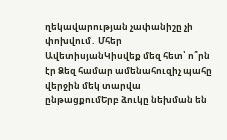ղեկավարության չափանիշը չի փոխվում․ Մհեր ԱվետիսյանԿիսվեք մեզ հետ՝ ո՞րն էր Ձեզ համար ամենահուզիչ պահը վերջին մեկ տարվա ընթացքումԵրբ ձուկը նեխման են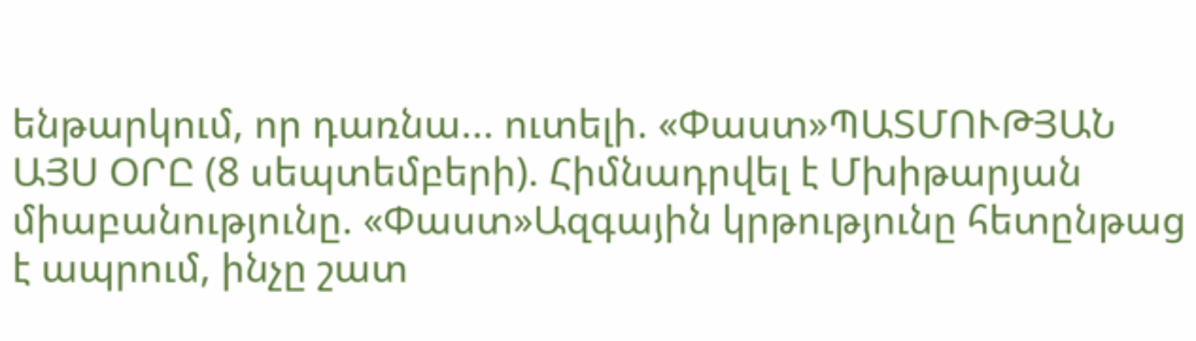ենթարկում, որ դառնա... ուտելի. «Փաստ»ՊԱՏՄՈՒԹՅԱՆ ԱՅՍ ՕՐԸ (8 սեպտեմբերի). Հիմնադրվել է Մխիթարյան միաբանությունը. «Փաստ»Ազգային կրթությունը հետընթաց է ապրում, ինչը շատ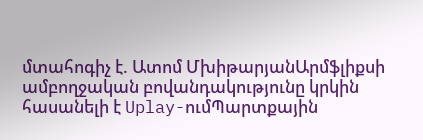մտահոգիչ է. Ատոմ ՄխիթարյանԱրմֆլիքսի ամբողջական բովանդակությունը կրկին հասանելի է Uplay-ումՊարտքային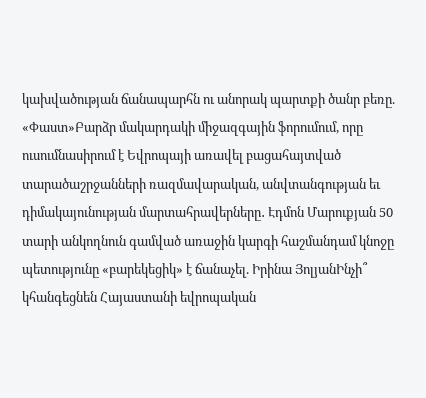կախվածության ճանապարհն ու անորակ պարտքի ծանր բեռը. «Փաստ»Բարձր մակարդակի միջազգային ֆորումում, որը ուսումնասիրում է Եվրոպայի առավել բացահայտված տարածաշրջանների ռազմավարական, անվտանգության եւ դիմակայունության մարտահրավերները․ Էդմոն Մարուքյան 50 տարի անկողնուն գամված առաջին կարգի հաշմանդամ կնոջը պետությունը «բարեկեցիկ» է ճանաչել. Իրինա ՅոլյանԻնչի՞ կհանգեցնեն Հայաստանի եվրոպական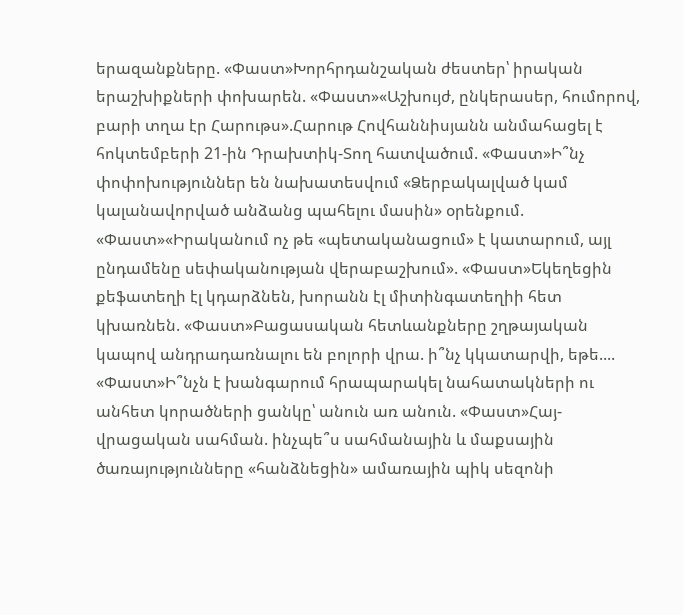երազանքները. «Փաստ»Խորհրդանշական ժեստեր՝ իրական երաշխիքների փոխարեն. «Փաստ»«Աշխույժ, ընկերասեր, հումորով, բարի տղա էր Հարութս».Հարութ Հովհաննիսյանն անմահացել է հոկտեմբերի 21-ին Դրախտիկ-Տող հատվածում. «Փաստ»Ի՞նչ փոփոխություններ են նախատեսվում «Ձերբակալված կամ կալանավորված անձանց պահելու մասին» օրենքում. «Փաստ»«Իրականում ոչ թե «պետականացում» է կատարում, այլ ընդամենը սեփականության վերաբաշխում». «Փաստ»Եկեղեցին քեֆատեղի էլ կդարձնեն, խորանն էլ միտինգատեղիի հետ կխառնեն. «Փաստ»Բացասական հետևանքները շղթայական կապով անդրադառնալու են բոլորի վրա. ի՞նչ կկատարվի, եթե.... «Փաստ»Ի՞նչն է խանգարում հրապարակել նահատակների ու անհետ կորածների ցանկը՝ անուն առ անուն. «Փաստ»Հայ-վրացական սահման. ինչպե՞ս սահմանային և մաքսային ծառայությունները «հանձնեցին» ամառային պիկ սեզոնի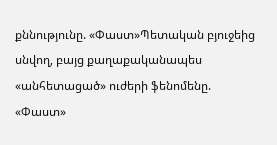քննությունը. «Փաստ»Պետական բյուջեից սնվող, բայց քաղաքականապես «անհետացած» ուժերի ֆենոմենը. «Փաստ»